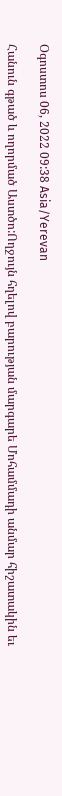Օգոստոս 06, 2022 09:38 Asia/Yerevan

Հանուն գթած և ողորմած Աստծո:Ողջույն հղելով բարության մարգարե Մոհամմադի անմար հիշատակին եւ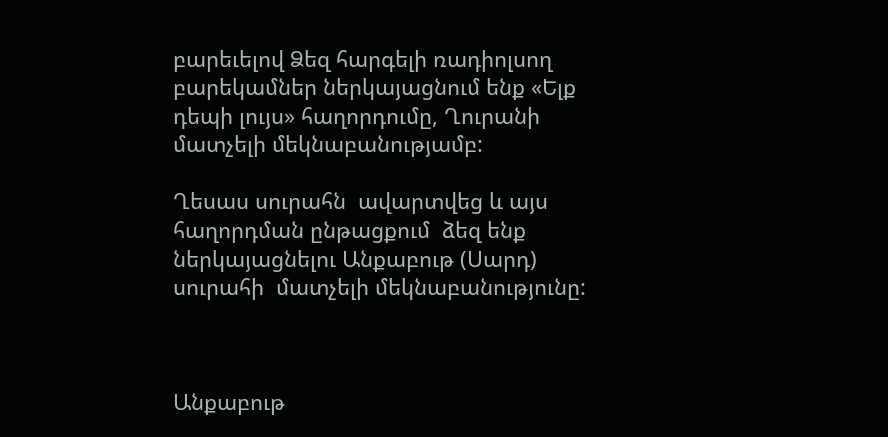բարեւելով Ձեզ հարգելի ռադիոլսող բարեկամներ ներկայացնում ենք «Ելք դեպի լույս» հաղորդումը, Ղուրանի մատչելի մեկնաբանությամբ:

Ղեսաս սուրահն  ավարտվեց և այս  հաղորդման ընթացքում  ձեզ ենք ներկայացնելու Անքաբութ (Սարդ) սուրահի  մատչելի մեկնաբանությունը:



Անքաբութ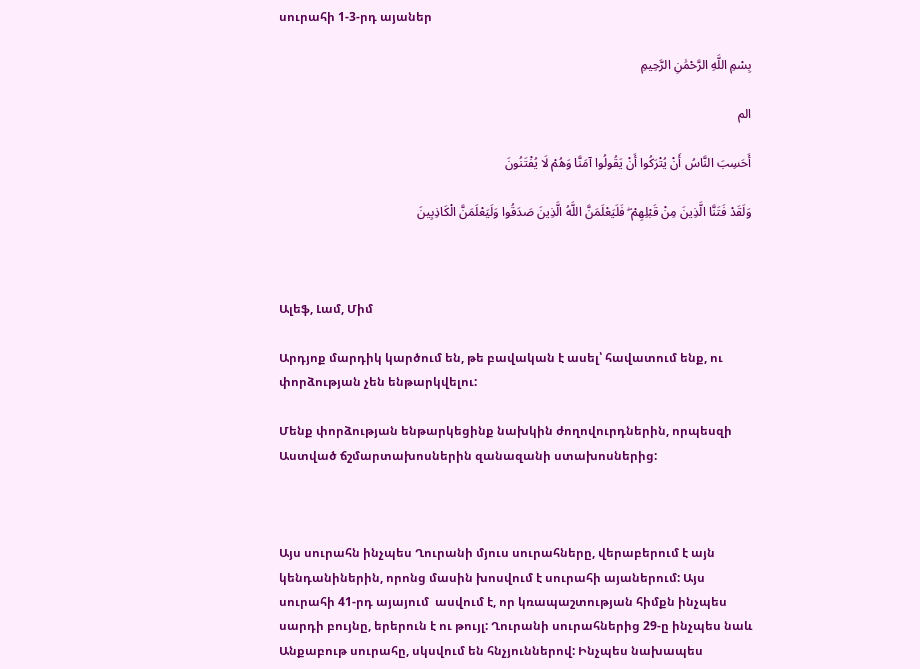սուրահի 1-3-րդ այաներ

بِسْمِ اللَّهِ الرَّحْمَٰنِ الرَّحِیمِ

الم

أَحَسِبَ النَّاسُ أَنْ یُتْرَکُوا أَنْ یَقُولُوا آمَنَّا وَهُمْ لَا یُفْتَنُونَ

وَلَقَدْ فَتَنَّا الَّذِینَ مِنْ قَبْلِهِمْ ۖ فَلَیَعْلَمَنَّ اللَّهُ الَّذِینَ صَدَقُوا وَلَیَعْلَمَنَّ الْکَاذِبِینَ



Ալեֆ, Լամ, Միմ

Արդյոք մարդիկ կարծում են, թե բավական է ասել՝ հավատում ենք, ու փորձության չեն ենթարկվելու:

Մենք փորձության ենթարկեցինք նախկին ժողովուրդներին, որպեսզի Աստված ճշմարտախոսներին զանազանի ստախոսներից:



Այս սուրահն ինչպես Ղուրանի մյուս սուրահները, վերաբերում է այն կենդանիներին, որոնց մասին խոսվում է սուրահի այաներում: Այս սուրահի 41-րդ այայում  ասվում է, որ կռապաշտության հիմքն ինչպես սարդի բույնը, երերուն է ու թույլ: Ղուրանի սուրահներից 29-ը ինչպես նաև Անքաբութ սուրահը, սկսվում են հնչյուններով: Ինչպես նախապես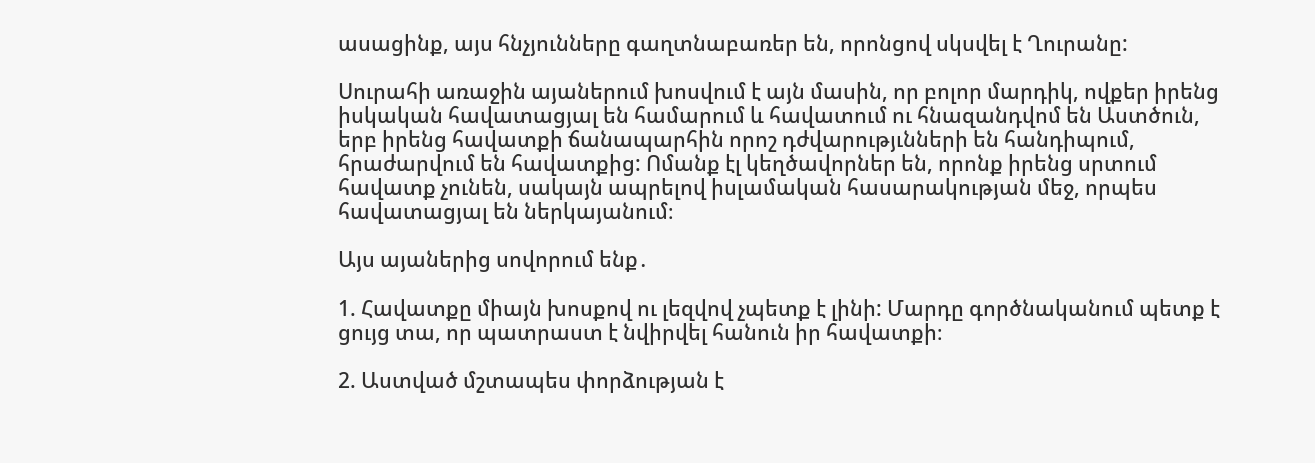ասացինք, այս հնչյունները գաղտնաբառեր են, որոնցով սկսվել է Ղուրանը:

Սուրահի առաջին այաներում խոսվում է այն մասին, որ բոլոր մարդիկ, ովքեր իրենց իսկական հավատացյալ են համարում և հավատում ու հնազանդվոմ են Աստծուն, երբ իրենց հավատքի ճանապարհին որոշ դժվարությւնների են հանդիպում, հրաժարվում են հավատքից: Ոմանք էլ կեղծավորներ են, որոնք իրենց սրտում հավատք չունեն, սակայն ապրելով իսլամական հասարակության մեջ, որպես հավատացյալ են ներկայանում։

Այս այաներից սովորում ենք․

1. Հավատքը միայն խոսքով ու լեզվով չպետք է լինի: Մարդը գործնականում պետք է ցույց տա, որ պատրաստ է նվիրվել հանուն իր հավատքի։

2. Աստված մշտապես փորձության է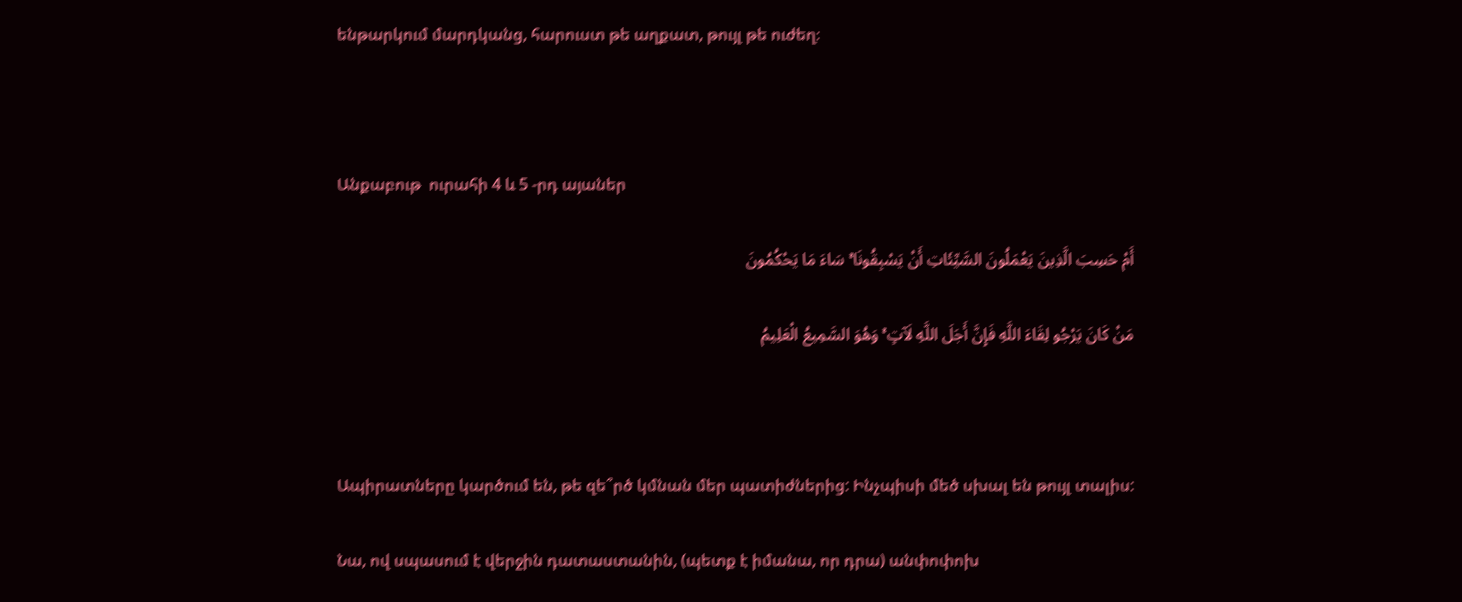ենթարկում մարդկանց, հարուստ թե աղքատ, թույլ թե ուժեղ։



Անքաբութ  ուրահի 4 և 5 -րդ այաներ

أَمْ حَسِبَ الَّذِینَ یَعْمَلُونَ السَّیِّئَاتِ أَنْ یَسْبِقُونَا ۚ سَاءَ مَا یَحْکُمُونَ

مَنْ کَانَ یَرْجُو لِقَاءَ اللَّهِ فَإِنَّ أَجَلَ اللَّهِ لَآتٍ ۚ وَهُوَ السَّمِیعُ الْعَلِیمُ



Ապիրատները կարծում են, թե զե՞րծ կմնան մեր պատիժներից: Ինչպիսի մեծ սխալ են թույլ տալիս:

Նա, ով սպասում է վերջին դատաստանին, (պետք է իմանա, որ դրա) անփոփոխ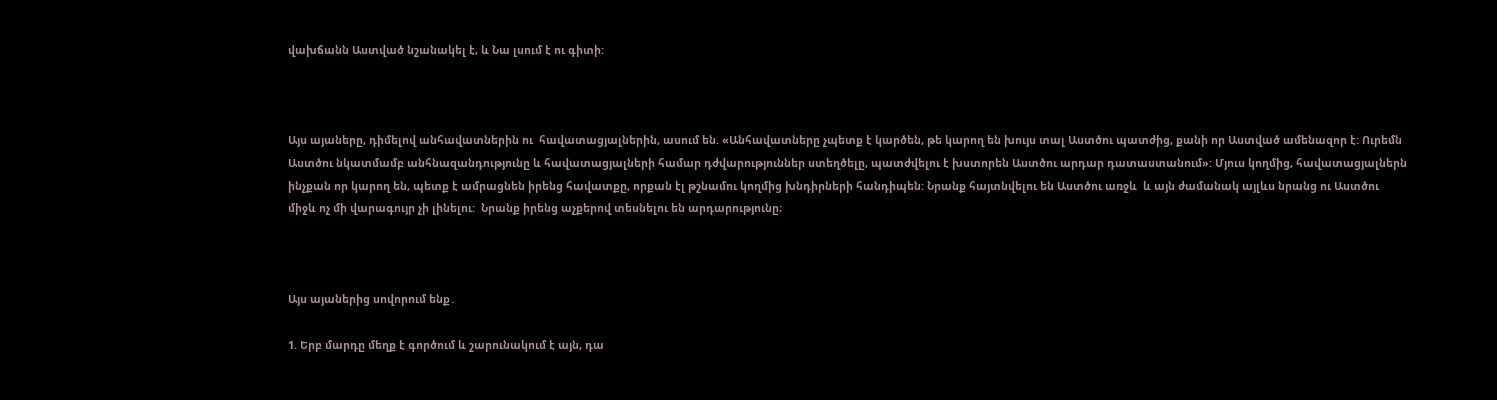վախճանն Աստված նշանակել է, և Նա լսում է ու գիտի:



Այս այաները, դիմելով անհավատներին ու  հավատացյալներին, ասում են. «Անհավատները չպետք է կարծեն, թե կարող են խույս տալ Աստծու պատժից, քանի որ Աստված ամենազոր է: Ուրեմն Աստծու նկատմամբ անհնազանդությունը և հավատացյալների համար դժվարություններ ստեղծելը, պատժվելու է խստորեն Աստծու արդար դատաստանում»: Մյուս կողմից, հավատացյալներն ինչքան որ կարող են, պետք է ամրացնեն իրենց հավատքը, որքան էլ թշնամու կողմից խնդիրների հանդիպեն: Նրանք հայտնվելու են Աստծու առջև  և այն ժամանակ այլևս նրանց ու Աստծու միջև ոչ մի վարագույր չի լինելու:  Նրանք իրենց աչքերով տեսնելու են արդարությունը։



Այս այաներից սովորում ենք․

1. Երբ մարդը մեղք է գործում և շարունակում է այն, դա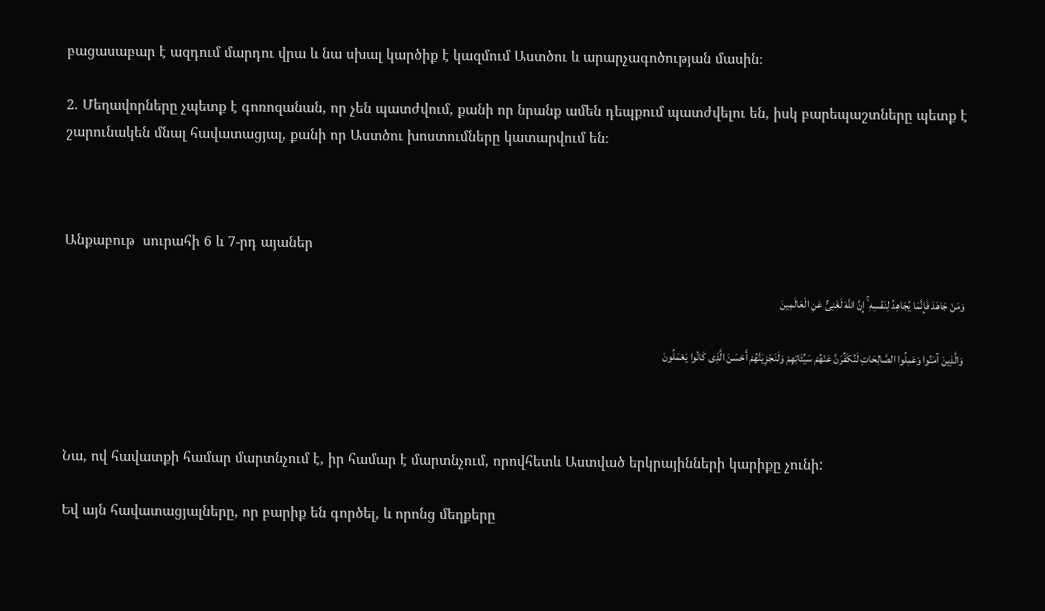բացասաբար է ազդում մարդու վրա և նա սխալ կարծիք է կազմում Աստծու և արարչագոծության մասին։

2. Մեղավորները չպետք է գոռոզանան, որ չեն պատժվում, քանի որ նրանք ամեն դեպքում պատժվելու են, իսկ բարեպաշտները պետք է շարունակեն մնալ հավատացյալ, քանի որ Աստծու խոստումները կատարվում են։



Անքաբութ  սուրահի 6 և 7-րդ այաներ

وَمَنْ جَاهَدَ فَإِنَّمَا یُجَاهِدُ لِنَفْسِهِ ۚ إِنَّ اللَّهَ لَغَنِیٌّ عَنِ الْعَالَمِینَ

وَالَّذِینَ آمَنُوا وَعَمِلُوا الصَّالِحَاتِ لَنُکَفِّرَنَّ عَنْهُمْ سَیِّئَاتِهِمْ وَلَنَجْزِیَنَّهُمْ أَحْسَنَ الَّذِی کَانُوا یَعْمَلُونَ



Նա, ով հավատքի համար մարտնչում է, իր համար է մարտնչում, որովհետև Աստված երկրայինների կարիքը չունի:

Եվ այն հավատացյալները, որ բարիք են գործել, և որոնց մեղքերը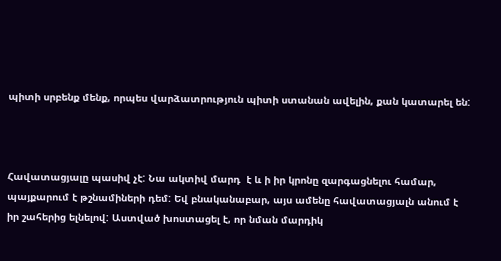պիտի սրբենք մենք, որպես վարձատրություն պիտի ստանան ավելին, քան կատարել են:



Հավատացյալը պասիվ չէ: Նա ակտիվ մարդ  է և ի իր կրոնը զարգացնելու համար, պայքարում է թշնամիների դեմ: Եվ բնականաբար, այս ամենը հավատացյալն անում է իր շահերից ելնելով: Աստված խոստացել է, որ նման մարդիկ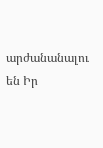արժանանալու են Իր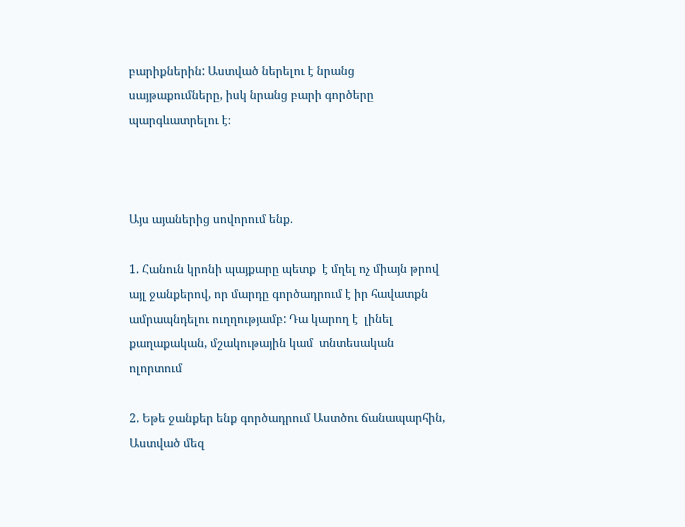բարիքներին: Աստված ներելու է նրանց սայթաքումները, իսկ նրանց բարի գործերը պարգևատրելու է։



Այս այաներից սովորում ենք․

1. Հանուն կրոնի պայքարը պետք  է մղել ոչ միայն թրով այլ ջանքերով, որ մարդը գործադրում է իր հավատքն ամրապնդելու ուղղությամբ: Դա կարող է  լինել քաղաքական, մշակութային կամ  տնտեսական ոլորտում

2. Եթե ջանքեր ենք գործադրում Աստծու ճանապարհին, Աստված մեզ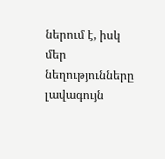ներում է, իսկ մեր նեղությունները լավագույն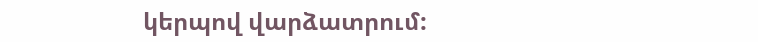կերպով վարձատրում: